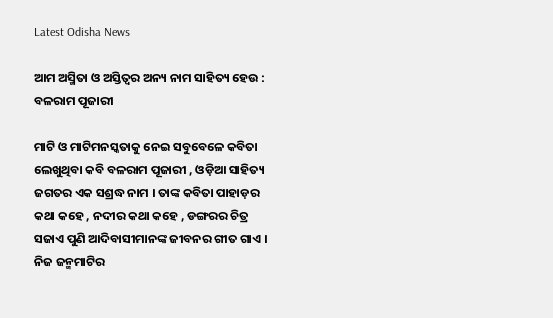Latest Odisha News

ଆମ ଅସ୍ମିତା ଓ ଅସ୍ତିତ୍ବର ଅନ୍ୟ ନାମ ସାହିତ୍ୟ ହେଉ : ବଳରାମ ପୂଜାରୀ

ମାଟି ଓ ମାଟିମନସ୍କତାକୁ ନେଇ ସବୁବେଳେ କବିତା ଲେଖୁଥିବା କବି ବଳରାମ ପୂଜାରୀ , ଓଡ଼ିଆ ସାହିତ୍ୟ ଜଗତର ଏକ ସଶ୍ରଦ୍ଧ ନାମ । ତାଙ୍କ କବିତା ପାହାଡ଼ର କଥା କହେ , ନଦୀର କଥା କହେ , ଡଙ୍ଗରର ଚିତ୍ର ସଜାଏ ପୁଣି ଆଦିବାସୀମାନଙ୍କ ଜୀବନର ଗୀତ ଗାଏ । ନିଜ ଜନ୍ମମାଟିର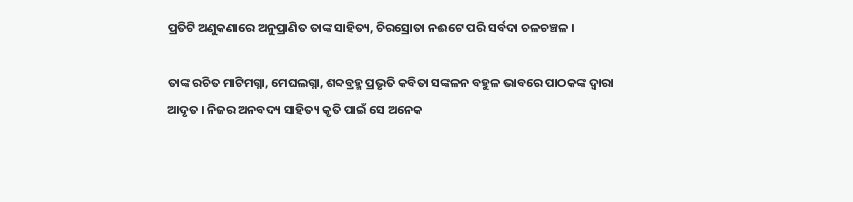ପ୍ରତିଟି ଅଣୁକଣାରେ ଅନୁପ୍ରାଣିତ ତାଙ୍କ ସାହିତ୍ୟ, ଚିରସ୍ରୋତା ନଈଟେ ପରି ସର୍ବଦା ଚଳଚଞ୍ଚଳ ।

ତାଙ୍କ ରଚିତ ମାଟିମଗ୍ନା, ମେଘଲଗ୍ନା, ଶବ୍ଦବ୍ରହ୍ମ ପ୍ରଭୃତି କବିତା ସଙ୍କଳନ ବହୁଳ ଭାବରେ ପାଠକଙ୍କ ଦ୍ୱାରା ଆଦୃତ । ନିଜର ଅନବଦ୍ୟ ସାହିତ୍ୟ କୃତି ପାଇଁ ସେ ଅନେକ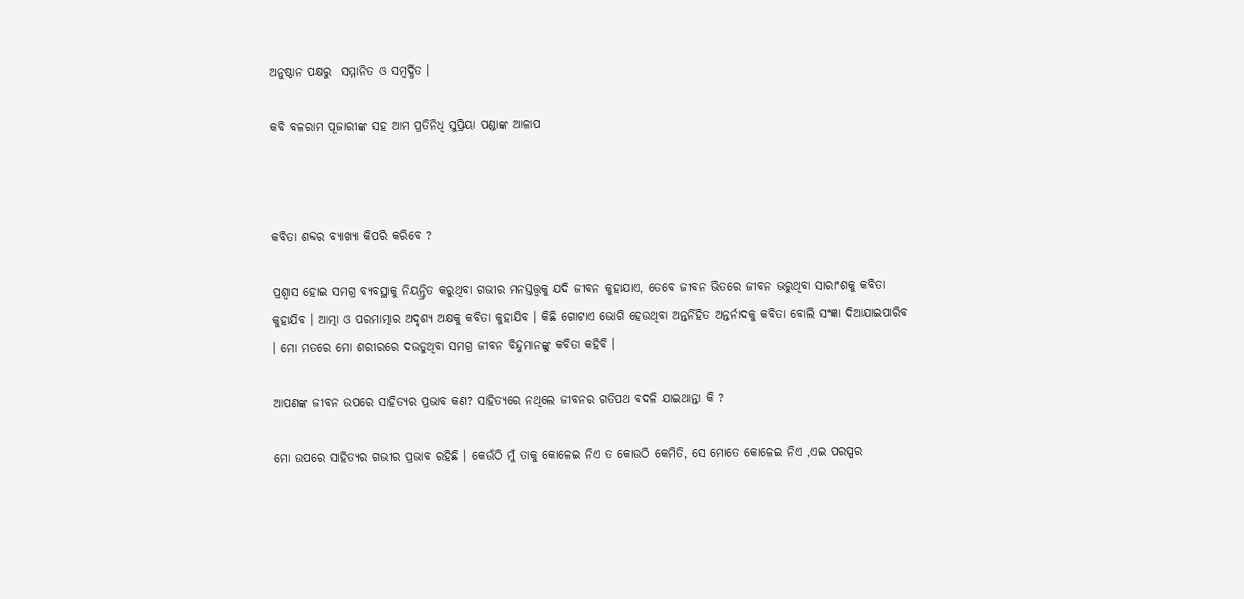ଅନୁଷ୍ଠାନ ପକ୍ଷରୁ  ସମ୍ମାନିତ ଓ ସମ୍ବର୍ଦ୍ଧିତ ।

କବି ବଳରାମ ପୂଜାରୀଙ୍କ ସହ ଆମ ପ୍ରତିନିଧି ସୁପ୍ରିୟା ପଣ୍ଡାଙ୍କ ଆଳାପ



କବିତା ଶବ୍ଦର ବ୍ୟାଖ୍ୟା କିପରି କରିବେ ?

ପ୍ରଶ୍ୱାସ ହୋଇ ସମଗ୍ର ବ୍ୟବସ୍ଥାକୁ ନିୟନ୍ତ୍ରିତ କରୁଥିବା ଗଭୀର ମନସ୍ତତ୍ତ୍ୱକୁ ଯଦି ଜୀବନ କୁହାଯାଏ, ତେବେ ଜୀବନ ଭିତରେ ଜୀବନ ଭରୁଥିବା ସାରାଂଶକୁ କବିତା କୁହାଯିବ । ଆତ୍ମା ଓ ପରମାତ୍ମାର ଅଦୃଶ୍ୟ ଅକ୍ଷକୁ କବିତା କୁହାଯିବ । କିଛି ଗୋଟାଏ ଭୋଗି ହେଉଥିବା ଅନ୍ତର୍ନିହିତ ଅନ୍ତର୍ନାଦକୁ କବିତା ବୋଲି ସଂଜ୍ଞା ଦିଆଯାଇପାରିବ । ମୋ ମତରେ ମୋ ଶରୀରରେ ଦଉଡୁଥିବା ସମଗ୍ର ଜୀବନ ବିନ୍ଦୁମାନଙ୍କୁ କବିତା କହିବି ।

ଆପଣଙ୍କ ଜୀବନ ଉପରେ ସାହିତ୍ୟର ପ୍ରଭାବ କଣ? ସାହିତ୍ୟରେ ନଥିଲେ ଜୀବନର ଗତିପଥ ବଦଳି ଯାଇଥାନ୍ତା କି ?

ମୋ ଉପରେ ସାହିତ୍ୟର ଗଭୀର ପ୍ରଭାବ ରହିଛି । କେଉଁଠି ମୁଁ ତାକୁ କୋଳେଇ ନିଏ ତ କୋଉଠି କେମିତି, ସେ ମୋତେ କୋଳେଇ ନିଏ ,ଏଇ ପରସ୍ପର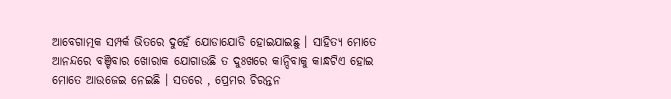ଆବେଗାତ୍ମକ ସମ୍ପର୍କ ଭିତରେ ଦୁହେଁ ଯୋଡାଯୋଡି ହୋଇଯାଇଛୁ । ସାହିତ୍ୟ ମୋତେ ଆନନ୍ଦରେ ବଞ୍ଚିବାର ଖୋରାକ ଯୋଗାଉଛି ତ ଦୁଃଖରେ କାନ୍ଦିବାକୁ କାନ୍ଧଟିଏ ହୋଇ ମୋତେ ଆଉଜେଇ ନେଇଛି । ସତରେ , ପ୍ରେମର ଚିରନ୍ତନ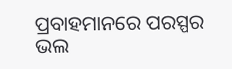ପ୍ରବାହମାନରେ ପରସ୍ପର ଭଲ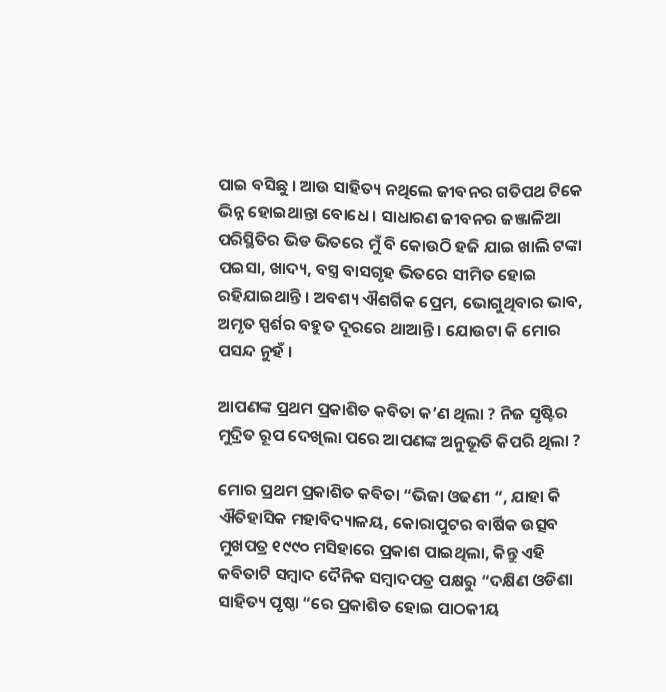ପାଇ ବସିଛୁ । ଆଉ ସାହିତ୍ୟ ନଥିଲେ ଜୀବନର ଗତିପଥ ଟିକେ ଭିନ୍ନ ହୋଇଥାନ୍ତା ବୋଧେ । ସାଧାରଣ ଜୀବନର ଜଞ୍ଜାଳିଆ ପରିସ୍ଥିତିର ଭିଡ ଭିତରେ ମୁଁ ବି କୋଉଠି ହଜି ଯାଇ ଖାଲି ଟଙ୍କା ପଇସା, ଖାଦ୍ୟ, ବସ୍ତ୍ର ବାସଗୃହ ଭିତରେ ସୀମିତ ହୋଇ ରହିଯାଇଥାନ୍ତି । ଅବଶ୍ୟ ଐଶର୍ଗିକ ପ୍ରେମ, ଭୋଗୁଥିବାର ଭାବ, ଅମୃତ ସ୍ପର୍ଶର ବହୁତ ଦୂରରେ ଥାଆନ୍ତି । ଯୋଉଟା କି ମୋର ପସନ୍ଦ ନୁହଁ ।

ଆପଣଙ୍କ ପ୍ରଥମ ପ୍ରକାଶିତ କବିତା କ’ଣ ଥିଲା ? ନିଜ ସୃଷ୍ଟିର ମୁଦ୍ରିତ ରୂପ ଦେଖିଲା ପରେ ଆପଣଙ୍କ ଅନୁଭୂତି କିପରି ଥିଲା ?

ମୋର ପ୍ରଥମ ପ୍ରକାଶିତ କବିତା “ଭିଜା ଓଢଣୀ “, ଯାହା କି ଐତିହାସିକ ମହାବିଦ୍ୟାଳୟ, କୋରାପୁଟର ବାର୍ଷିକ ଉତ୍ସବ ମୁଖପତ୍ର ୧୯୯୦ ମସିହାରେ ପ୍ରକାଶ ପାଇଥିଲା, କିନ୍ତୁ ଏହି କବିତାଟି ସମ୍ବାଦ ଦୈନିକ ସମ୍ବାଦପତ୍ର ପକ୍ଷରୁ “ଦକ୍ଷିଣ ଓଡିଶା ସାହିତ୍ୟ ପୃଷ୍ଠା “ରେ ପ୍ରକାଶିତ ହୋଇ ପାଠକୀୟ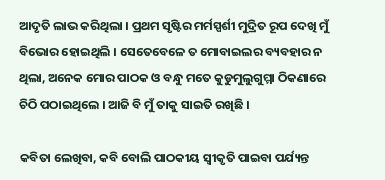ଆଦୃତି ଲାଭ କରିଥିଲା । ପ୍ରଥମ ସୃଷ୍ଟିର ମର୍ମସ୍ପର୍ଶୀ ମୁଦ୍ରିତ ରୂପ ଦେଖି ମୁଁ ବିଭୋର ହୋଇଥିଲି । ସେତେବେଳେ ତ ମୋବାଇଲର ବ୍ୟବହାର ନ ଥିଲା, ଅନେକ ମୋର ପାଠକ ଓ ବନ୍ଧୁ ମତେ କୁଡୁମୁଲୁଗୁମ୍ମା ଠିକଣାରେ ଚିଠି ପଠାଇଥିଲେ । ଆଜି ବି ମୁଁ ତାକୁ ସାଇତି ରଖିଛି ।

କବିତା ଲେଖିବା, କବି ବୋଲି ପାଠକୀୟ ସ୍ୱୀକୃତି ପାଇବା ପର୍ଯ୍ୟନ୍ତ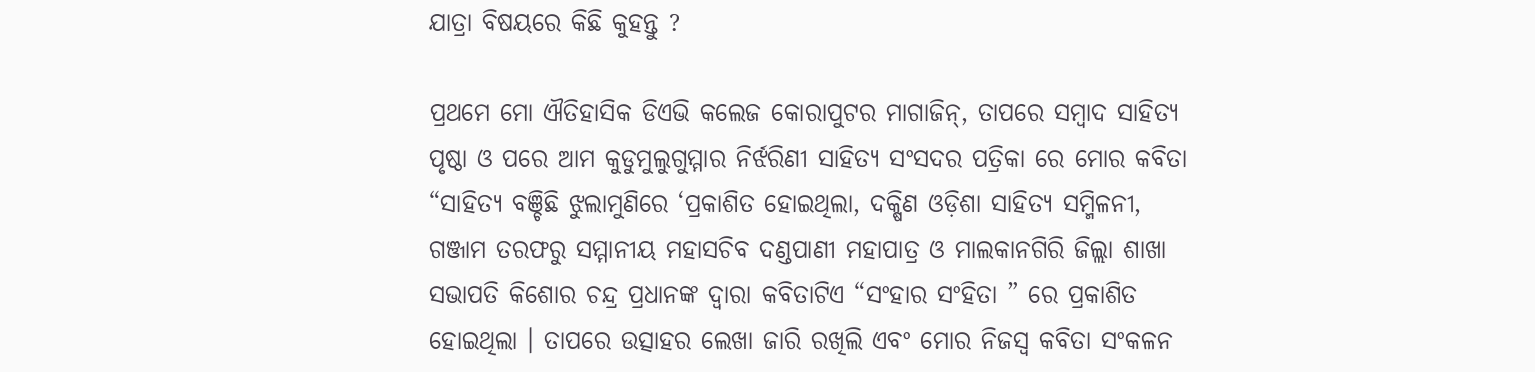ଯାତ୍ରା ବିଷୟରେ କିଛି କୁହନ୍ତୁ ?

ପ୍ରଥମେ ମୋ ଐତିହାସିକ ଡିଏଭି କଲେଜ କୋରାପୁଟର ମାଗାଜିନ୍, ତାପରେ ସମ୍ବାଦ ସାହିତ୍ୟ ପୃଷ୍ଠା ଓ ପରେ ଆମ କୁଡୁମୁଲୁଗୁମ୍ମାର ନିର୍ଝରିଣୀ ସାହିତ୍ୟ ସଂସଦର ପତ୍ରିକା ରେ ମୋର କବିତା “ସାହିତ୍ୟ ବଞ୍ଚିଛି ଝୁଲାମୁଣିରେ ‘ପ୍ରକାଶିତ ହୋଇଥିଲା, ଦକ୍ଷିଣ ଓଡ଼ିଶା ସାହିତ୍ୟ ସମ୍ମିଳନୀ, ଗଞ୍ଜାମ ତରଫରୁ ସମ୍ମାନୀୟ ମହାସଚିବ ଦଣ୍ଡପାଣୀ ମହାପାତ୍ର ଓ ମାଲକାନଗିରି ଜିଲ୍ଲା ଶାଖା ସଭାପତି କିଶୋର ଚନ୍ଦ୍ର ପ୍ରଧାନଙ୍କ ଦ୍ବାରା କବିତାଟିଏ “ସଂହାର ସଂହିତା ” ରେ ପ୍ରକାଶିତ ହୋଇଥିଲା । ତାପରେ ଉତ୍ସାହର ଲେଖା ଜାରି ରଖିଲି ଏବଂ ମୋର ନିଜସ୍ଵ କବିତା ସଂକଳନ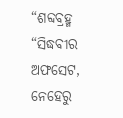“ଶବ୍ଦବ୍ରହ୍ମ “ସିଦ୍ଧବୀର ଅଫସେଟ, ନେହେରୁ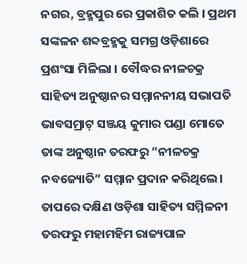ନଗର, ବ୍ରହ୍ମପୁର ରେ ପ୍ରକାଶିତ କଲି । ପ୍ରଥମ ସଙ୍କଳନ ଶବ୍ଦବ୍ରହ୍ମକୁ ସମଗ୍ର ଓଡ଼ିଶାରେ ପ୍ରଶଂସା ମିଳିଲା । ବୌଦ୍ଧର ନୀଳଚକ୍ର ସାହିତ୍ୟ ଅନୁଷ୍ଠାନର ସମ୍ମାନନୀୟ ସଭାପତି ଭାବସମ୍ରାଟ୍ ସଞ୍ଜୟ କୁମାର ପଣ୍ଡା ମୋତେ ତାଙ୍କ ଅନୁଷ୍ଠାନ ତରଫରୁ “ନୀଳଚକ୍ର ନବଜ୍ୟୋତି” ସମ୍ମାନ ପ୍ରଦାନ କରିଥିଲେ । ତାପରେ ଦକ୍ଷିଣ ଓଡ଼ିଶା ସାହିତ୍ୟ ସମ୍ମିଳନୀ ତରଫରୁ ମହାମହିମ ରାଜ୍ୟପାଳ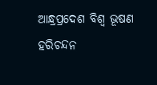ଆନ୍ଧ୍ରପ୍ରଦେଶ ବିଶ୍ୱ ଭୂଷଣ ହରିଚନ୍ଦନ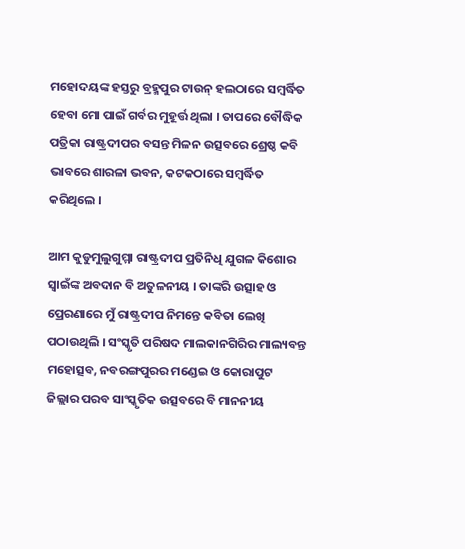ମହୋଦୟଙ୍କ ହସ୍ତରୁ ବ୍ରହ୍ମପୁର ଟାଉନ୍ ହଲଠାରେ ସମ୍ବର୍ଦ୍ଧିତ ହେବା ମୋ ପାଇଁ ଗର୍ବର ମୁହୂର୍ତ୍ତ ଥିଲା । ତାପରେ ବୌଦ୍ଧିକ ପତ୍ରିକା ରାଷ୍ଟ୍ରଦୀପର ବସନ୍ତ ମିଳନ ଉତ୍ସବରେ ଶ୍ରେଷ୍ଠ କବି ଭାବରେ ଶାରଳା ଭବନ, କଟକଠାରେ ସମ୍ବର୍ଦ୍ଧିତ କରିଥିଲେ ।

ଆମ କୁଡୁମୁଲୁଗୁମ୍ମା ରାଷ୍ଟ୍ରଦୀପ ପ୍ରତିନିଧି ଯୁଗଳ କିଶୋର ସ୍ୱାଇଁଙ୍କ ଅବଦାନ ବି ଅତୁଳନୀୟ । ତାଙ୍କରି ଉତ୍ସାହ ଓ ପ୍ରେରଣାରେ ମୁଁ ରାଷ୍ଟ୍ରଦୀପ ନିମନ୍ତେ କବିତା ଲେଖି ପଠାଉଥିଲି । ସଂସ୍କୃତି ପରିଷଦ ମାଲକାନଗିରିର ମାଲ୍ୟବନ୍ତ ମହୋତ୍ସବ, ନବରଙ୍ଗପୁରର ମଣ୍ଡେଇ ଓ କୋରାପୁଟ ଜିଲ୍ଲାର ପରବ ସାଂସ୍କୃତିକ ଉତ୍ସବରେ ବି ମାନନୀୟ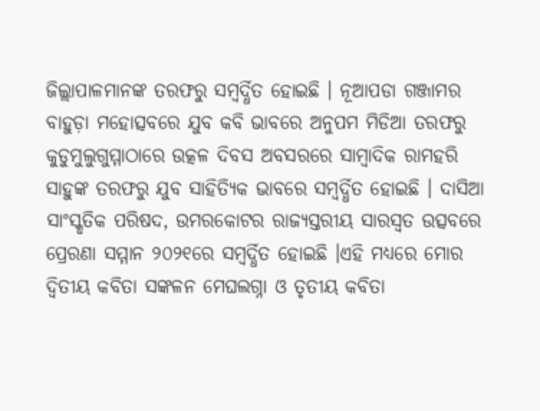ଜିଲ୍ଲାପାଳମାନଙ୍କ ତରଫରୁ ସମ୍ବର୍ଦ୍ଧିତ ହୋଇଛି । ନୂଆପଡା ଗଞ୍ଜାମର ବାହୁଡ଼ା ମହୋତ୍ସବରେ ଯୁବ କବି ଭାବରେ ଅନୁପମ ମିଡିଆ ତରଫରୁ କୁଡୁମୁଲୁଗୁମ୍ମାଠାରେ ଉତ୍କଳ ଦିବସ ଅବସରରେ ସାମ୍ବାଦିକ ରାମହରି ସାହୁଙ୍କ ତରଫରୁ ଯୁବ ସାହିତ୍ୟିକ ଭାବରେ ସମ୍ବର୍ଦ୍ଧିତ ହୋଇଛି । ଦାସିଆ ସାଂସ୍କୃତିକ ପରିଷଦ, ଉମରକୋଟର ରାଜ୍ୟସ୍ତରୀୟ ସାରସ୍ବତ ଉତ୍ସବରେ ପ୍ରେରଣା ସମ୍ମାନ ୨୦୨୧ରେ ସମ୍ବର୍ଦ୍ଧିତ ହୋଇଛି ।ଏହି ମଧ୍ୟରେ ମୋର ଦ୍ୱିତୀୟ କବିତା ସଙ୍କଳନ ମେଘଲଗ୍ନା ଓ ତୃତୀୟ କବିତା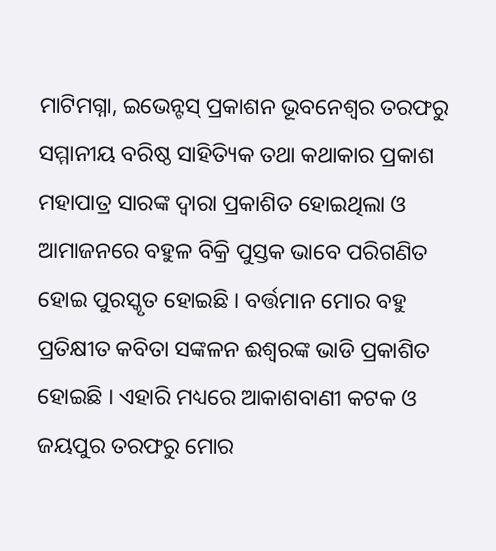ମାଟିମଗ୍ନା, ଇଭେନ୍ଟସ୍ ପ୍ରକାଶନ ଭୂବନେଶ୍ବର ତରଫରୁ ସମ୍ମାନୀୟ ବରିଷ୍ଠ ସାହିତ୍ୟିକ ତଥା କଥାକାର ପ୍ରକାଶ ମହାପାତ୍ର ସାରଙ୍କ ଦ୍ବାରା ପ୍ରକାଶିତ ହୋଇଥିଲା ଓ ଆମାଜନରେ ବହୁଳ ବିକ୍ରି ପୁସ୍ତକ ଭାବେ ପରିଗଣିତ ହୋଇ ପୁରସ୍କୃତ ହୋଇଛି । ବର୍ତ୍ତମାନ ମୋର ବହୁ ପ୍ରତିକ୍ଷୀତ କବିତା ସଙ୍କଳନ ଈଶ୍ବରଙ୍କ ଭାଡି ପ୍ରକାଶିତ ହୋଇଛି । ଏହାରି ମଧ୍ୟରେ ଆକାଶବାଣୀ କଟକ ଓ ଜୟପୁର ତରଫରୁ ମୋର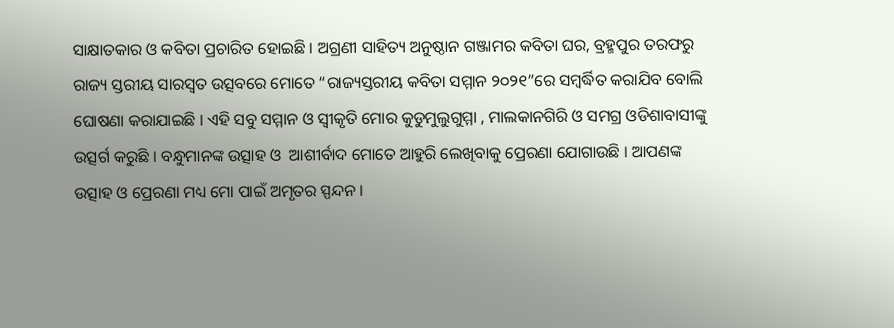ସାକ୍ଷାତକାର ଓ କବିତା ପ୍ରଚାରିତ ହୋଇଛି । ଅଗ୍ରଣୀ ସାହିତ୍ୟ ଅନୁଷ୍ଠାନ ଗଞ୍ଜାମର କବିତା ଘର, ବ୍ରହ୍ମପୁର ତରଫରୁ ରାଜ୍ୟ ସ୍ତରୀୟ ସାରସ୍ବତ ଉତ୍ସବରେ ମୋତେ “ରାଜ୍ୟସ୍ତରୀୟ କବିତା ସମ୍ମାନ ୨୦୨୧”ରେ ସମ୍ବର୍ଦ୍ଧିତ କରାଯିବ ବୋଲି ଘୋଷଣା କରାଯାଇଛି । ଏହି ସବୁ ସମ୍ମାନ ଓ ସ୍ୱୀକୃତି ମୋର କୁଡୁମୁଲୁଗୁମ୍ମା , ମାଲକାନଗିରି ଓ ସମଗ୍ର ଓଡିଶାବାସୀଙ୍କୁ ଉତ୍ସର୍ଗ କରୁଛି । ବନ୍ଧୁମାନଙ୍କ ଉତ୍ସାହ ଓ  ଆଶୀର୍ବାଦ ମୋତେ ଆହୁରି ଲେଖିବାକୁ ପ୍ରେରଣା ଯୋଗାଉଛି । ଆପଣଙ୍କ ଉତ୍ସାହ ଓ ପ୍ରେରଣା ମଧ୍ୟ ମୋ ପାଇଁ ଅମୃତର ସ୍ପନ୍ଦନ ।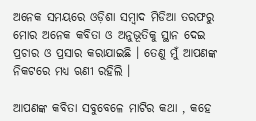ଅନେକ ସମୟରେ ଓଡ଼ିଶା ସମ୍ବାଦ ମିଡିଆ ତରଫରୁ ମୋର ଅନେକ କବିତା ଓ ଅନୁଭୂତିକୁ ସ୍ଥାନ ଦେଇ ପ୍ରଚାର ଓ ପ୍ରସାର କରାଯାଇଛି । ତେଣୁ ମୁଁ ଆପଣଙ୍କ ନିକଟରେ ମଧ୍ୟ ଋଣୀ ରହିଲି ।

ଆପଣଙ୍କ କବିତା ସବୁବେଳେ ମାଟିର କଥା , କହେ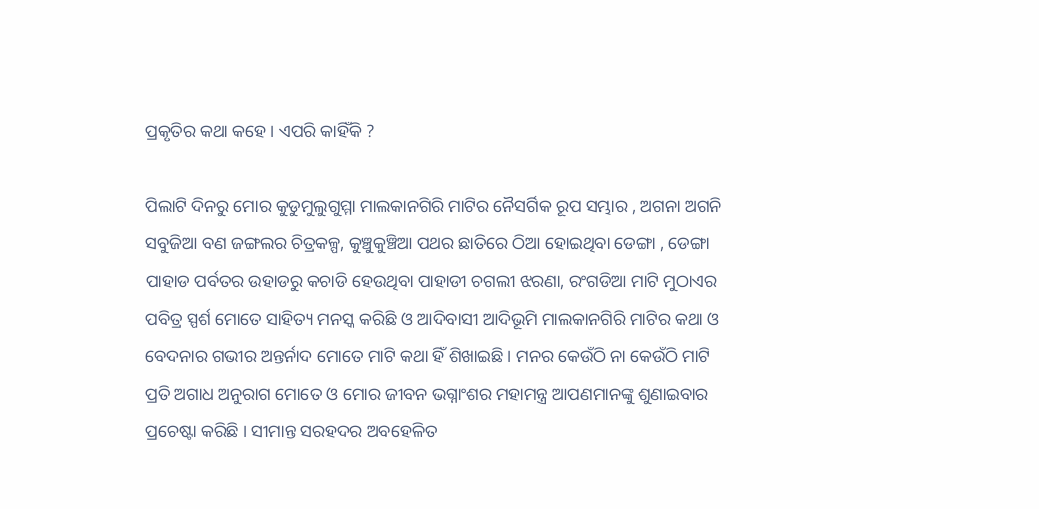ପ୍ରକୃତିର କଥା କହେ । ଏପରି କାହିଁକି ?

ପିଲାଟି ଦିନରୁ ମୋର କୁଡୁମୁଲୁଗୁମ୍ମା ମାଲକାନଗିରି ମାଟିର ନୈସର୍ଗିକ ରୂପ ସମ୍ଭାର , ଅଗନା ଅଗନି ସବୁଜିଆ ବଣ ଜଙ୍ଗଲର ଚିତ୍ରକଳ୍ପ, କୁଞ୍ଚୁକୁଞ୍ଚିଆ ପଥର ଛାତିରେ ଠିଆ ହୋଇଥିବା ଡେଙ୍ଗା , ଡେଙ୍ଗା ପାହାଡ ପର୍ବତର ଉହାଡରୁ କଚାଡି ହେଉଥିବା ପାହାଡୀ ଚଗଲୀ ଝରଣା, ରଂଗଡିଆ ମାଟି ମୁଠାଏର ପବିତ୍ର ସ୍ପର୍ଶ ମୋତେ ସାହିତ୍ୟ ମନସ୍କ କରିଛି ଓ ଆଦିବାସୀ ଆଦିଭୂମି ମାଲକାନଗିରି ମାଟିର କଥା ଓ ବେଦନାର ଗଭୀର ଅନ୍ତର୍ନାଦ ମୋତେ ମାଟି କଥା ହିଁ ଶିଖାଇଛି । ମନର କେଉଁଠି ନା କେଉଁଠି ମାଟି ପ୍ରତି ଅଗାଧ ଅନୁରାଗ ମୋତେ ଓ ମୋର ଜୀବନ ଭଗ୍ନାଂଶର ମହାମନ୍ତ୍ର ଆପଣମାନଙ୍କୁ ଶୁଣାଇବାର ପ୍ରଚେଷ୍ଟା କରିଛି । ସୀମାନ୍ତ ସରହଦର ଅବହେଳିତ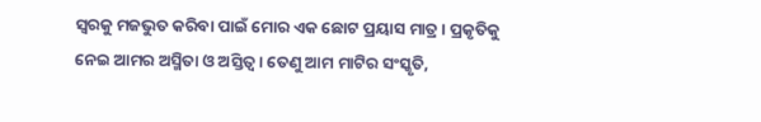ସ୍ୱରକୁ ମଜଭୁତ କରିବା ପାଇଁ ମୋର ଏକ ଛୋଟ ପ୍ରୟାସ ମାତ୍ର । ପ୍ରକୃତିକୁ ନେଇ ଆମର ଅସ୍ମିତା ଓ ଅସ୍ତିତ୍ବ । ତେଣୁ ଆମ ମାଟିର ସଂସ୍କୃତି,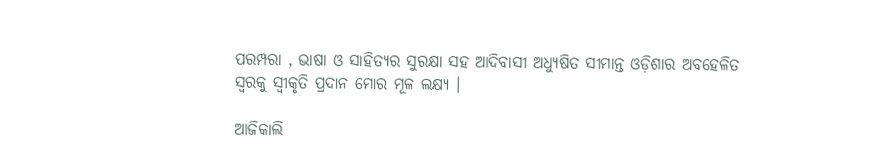ପରମ୍ପରା , ଭାଷା ଓ ସାହିତ୍ୟର ସୁରକ୍ଷା ସହ ଆଦିବାସୀ ଅଧ୍ୟୁଷିତ ସୀମାନ୍ତ ଓଡ଼ିଶାର ଅବହେଳିତ ସ୍ୱରକୁ ସ୍ୱୀକୃତି ପ୍ରଦାନ ମୋର ମୂଳ ଲକ୍ଷ୍ୟ ।

ଆଜିକାଲି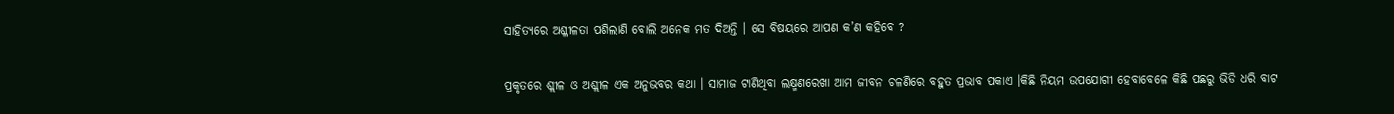ସାହିତ୍ୟରେ ଅଶ୍ଳୀଳତା ପଶିଲାଣି ବୋଲି ଅନେକ ମତ ଦିଅନ୍ତି । ସେ ବିଷୟରେ ଆପଣ କ’ଣ କହିବେ ?

ପ୍ରକୃତରେ ଶ୍ଲୀଳ ଓ ଅଶ୍ଲୀଳ ଏକ ଅନୁଭବର କଥା । ସାମାଜ ଟାଣିଥିବା ଲକ୍ଷ୍ମଣରେଖା ଆମ ଜୀବନ ଚଳଣିରେ ବହୁତ ପ୍ରଭାବ ପକାଏ ।କିଛି ନିୟମ ଉପଯୋଗୀ ହେବାବେଳେ କିଛି ପଛରୁ ଭିଡି ଧରି ବାଟ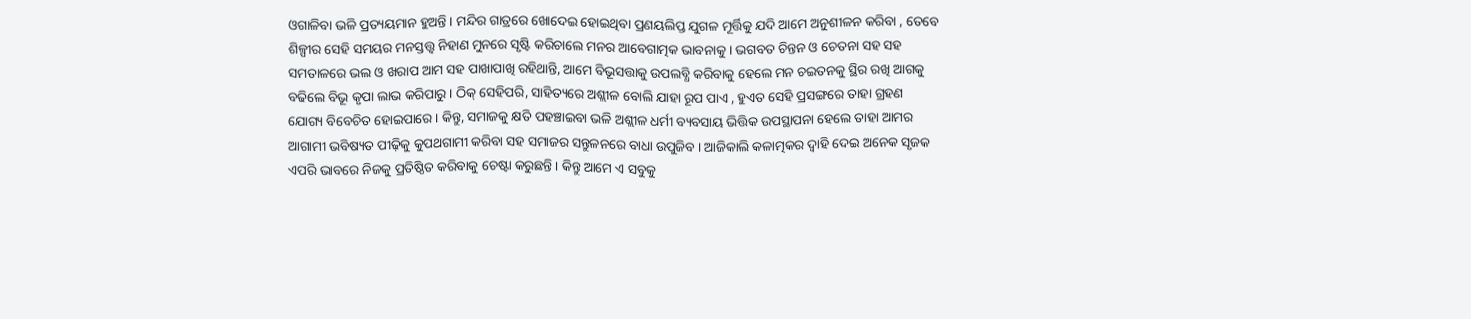ଓଗାଳିବା ଭଳି ପ୍ରତ୍ୟୟମାନ ହୁଅନ୍ତି । ମନ୍ଦିର ଗାତ୍ରରେ ଖୋଦେଇ ହୋଇଥିବା ପ୍ରଣୟଲିପ୍ତ ଯୁଗଳ ମୂର୍ତ୍ତିକୁ ଯଦି ଆମେ ଅନୁଶୀଳନ କରିବା , ତେବେ ଶିଳ୍ପୀର ସେହି ସମୟର ମନସ୍ତତ୍ତ୍ୱ ନିହାଣ ମୁନରେ ସୃଷ୍ଟି କରିଚାଲେ ମନର ଆବେଗାତ୍ମକ ଭାବନାକୁ । ଭଗବତ ଚିନ୍ତନ ଓ ଚେତନା ସହ ସହ ସମତାଳରେ ଭଲ ଓ ଖରାପ ଆମ ସହ ପାଖାପାଖି ରହିଥାନ୍ତି, ଆମେ ବିଭୂସତ୍ତାକୁ ଉପଲବ୍ଧି କରିବାକୁ ହେଲେ ମନ ଚଇତନକୁ ସ୍ଥିର ରଖି ଆଗକୁ ବଢିଲେ ବିଭୂ କୃପା ଲାଭ କରିପାରୁ । ଠିକ୍ ସେହିପରି, ସାହିତ୍ୟରେ ଅଶ୍ଲୀଳ ବୋଲି ଯାହା ରୂପ ପାଏ , ହୁଏତ ସେହି ପ୍ରସଙ୍ଗରେ ତାହା ଗ୍ରହଣ ଯୋଗ୍ୟ ବିବେଚିତ ହୋଇପାରେ । କିନ୍ତୁ, ସମାଜକୁ କ୍ଷତି ପହଞ୍ଚାଇବା ଭଳି ଅଶ୍ଲୀଳ ଧର୍ମୀ ବ୍ୟବସାୟ ଭିତ୍ତିକ ଉପସ୍ଥାପନା ହେଲେ ତାହା ଆମର ଆଗାମୀ ଭବିଷ୍ୟତ ପୀଢ଼ିକୁ କୁପଥଗାମୀ କରିବା ସହ ସମାଜର ସନ୍ତୁଳନରେ ବାଧା ଉପୁଜିବ । ଆଜିକାଲି କଳାତ୍ମକର ଦ୍ବାହି ଦେଇ ଅନେକ ସୃଜକ ଏପରି ଭାବରେ ନିଜକୁ ପ୍ରତିଷ୍ଠିତ କରିବାକୁ ଚେଷ୍ଟା କରୁଛନ୍ତି । କିନ୍ତୁ ଆମେ ଏ ସବୁକୁ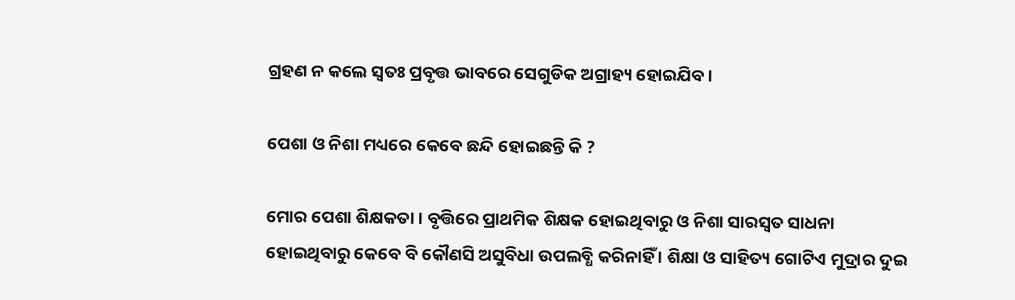ଗ୍ରହଣ ନ କଲେ ସ୍ୱତଃ ପ୍ରବୃତ୍ତ ଭାବରେ ସେଗୁଡିକ ଅଗ୍ରାହ୍ୟ ହୋଇଯିବ ।

ପେଶା ଓ ନିଶା ମଧ୍ୟରେ କେବେ ଛନ୍ଦି ହୋଇଛନ୍ତି କି ?

ମୋର ପେଶା ଶିକ୍ଷକତା । ବୃତ୍ତିରେ ପ୍ରାଥମିକ ଶିକ୍ଷକ ହୋଇଥିବାରୁ ଓ ନିଶା ସାରସ୍ବତ ସାଧନା ହୋଇଥିବାରୁ କେବେ ବି କୌଣସି ଅସୁବିଧା ଉପଲବ୍ଧି କରିନାହିଁ । ଶିକ୍ଷା ଓ ସାହିତ୍ୟ ଗୋଟିଏ ମୁଦ୍ରାର ଦୁଇ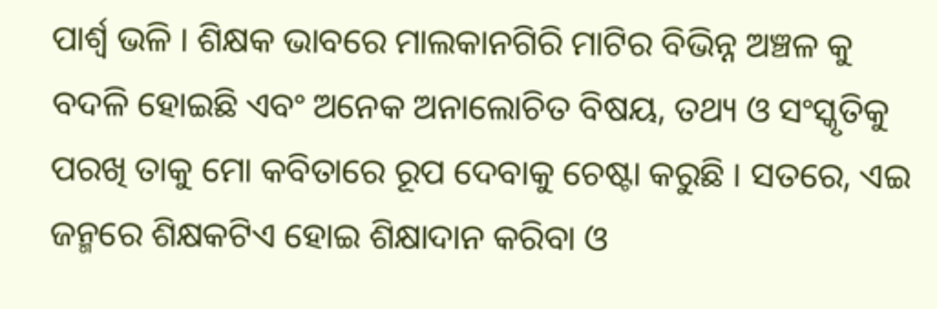ପାର୍ଶ୍ବ ଭଳି । ଶିକ୍ଷକ ଭାବରେ ମାଲକାନଗିରି ମାଟିର ବିଭିନ୍ନ ଅଞ୍ଚଳ କୁ ବଦଳି ହୋଇଛି ଏବଂ ଅନେକ ଅନାଲୋଚିତ ବିଷୟ, ତଥ୍ୟ ଓ ସଂସ୍କୃତିକୁ ପରଖି ତାକୁ ମୋ କବିତାରେ ରୂପ ଦେବାକୁ ଚେଷ୍ଟା କରୁଛି । ସତରେ, ଏଇ ଜନ୍ମରେ ଶିକ୍ଷକଟିଏ ହୋଇ ଶିକ୍ଷାଦାନ କରିବା ଓ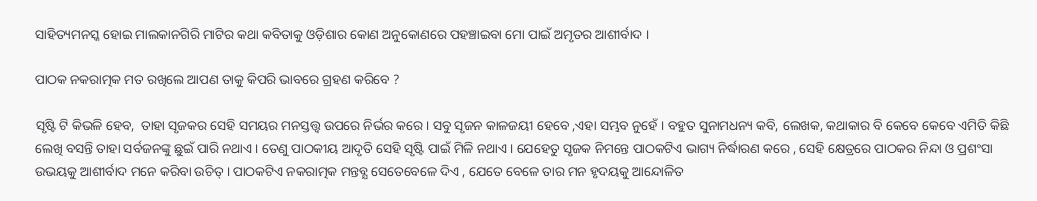ସାହିତ୍ୟମନସ୍କ ହୋଇ ମାଲକାନଗିରି ମାଟିର କଥା କବିତାକୁ ଓଡ଼ିଶାର କୋଣ ଅନୁକୋଣରେ ପହଞ୍ଚାଇବା ମୋ ପାଇଁ ଅମୃତର ଆଶୀର୍ବାଦ ।

ପାଠକ ନକରାତ୍ମକ ମତ ରଖିଲେ ଆପଣ ତାକୁ କିପରି ଭାବରେ ଗ୍ରହଣ କରିବେ ?

ସୃଷ୍ଟି ଟି କିଭଳି ହେବ,  ତାହା ସୃଜକର ସେହି ସମୟର ମନସ୍ତତ୍ତ୍ୱ ଉପରେ ନିର୍ଭର କରେ । ସବୁ ସୃଜନ କାଳଜୟୀ ହେବେ ,ଏହା ସମ୍ଭବ ନୁହେଁ । ବହୁତ ସୁନାମଧନ୍ୟ କବି, ଲେଖକ, କଥାକାର ବି କେବେ କେବେ ଏମିତି କିଛି ଲେଖି ବସନ୍ତି ତାହା ସର୍ବଜନଙ୍କୁ ଛୁଇଁ ପାରି ନଥାଏ । ତେଣୁ ପାଠକୀୟ ଆଦୃତି ସେହି ସୃଷ୍ଟି ପାଇଁ ମିଳି ନଥାଏ । ଯେହେତୁ ସୃଜକ ନିମନ୍ତେ ପାଠକଟିଏ ଭାଗ୍ୟ ନିର୍ଦ୍ଧାରଣ କରେ , ସେହି କ୍ଷେତ୍ରରେ ପାଠକର ନିନ୍ଦା ଓ ପ୍ରଶଂସା ଉଭୟକୁ ଆଶୀର୍ବାଦ ମନେ କରିବା ଉଚିତ୍ । ପାଠକଟିଏ ନକରାତ୍ମକ ମନ୍ତବ୍ଯ ସେତେବେଳେ ଦିଏ , ଯେତେ ବେଳେ ତାର ମନ ହୃଦୟକୁ ଆନ୍ଦୋଳିତ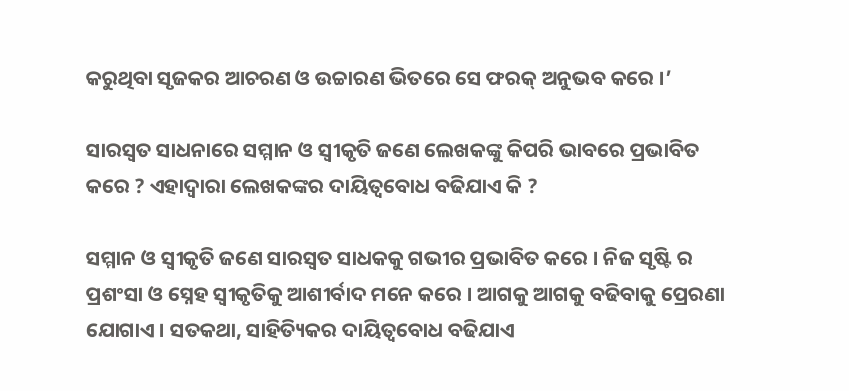କରୁଥିବା ସୃଜକର ଆଚରଣ ଓ ଉଚ୍ଚାରଣ ଭିତରେ ସେ ଫରକ୍ ଅନୁଭବ କରେ ।’

ସାରସ୍ୱତ ସାଧନାରେ ସମ୍ମାନ ଓ ସ୍ୱୀକୃତି ଜଣେ ଲେଖକଙ୍କୁ କିପରି ଭାବରେ ପ୍ରଭାବିତ କରେ ? ଏହାଦ୍ୱାରା ଲେଖକଙ୍କର ଦାୟିତ୍ୱବୋଧ ବଢିଯାଏ କି ?

ସମ୍ମାନ ଓ ସ୍ୱୀକୃତି ଜଣେ ସାରସ୍ବତ ସାଧକକୁ ଗଭୀର ପ୍ରଭାବିତ କରେ । ନିଜ ସୃଷ୍ଟି ର ପ୍ରଶଂସା ଓ ସ୍ନେହ ସ୍ୱୀକୃତିକୁ ଆଶୀର୍ବାଦ ମନେ କରେ । ଆଗକୁ ଆଗକୁ ବଢିବାକୁ ପ୍ରେରଣା ଯୋଗାଏ । ସତକଥା, ସାହିତ୍ୟିକର ଦାୟିତ୍ବବୋଧ ବଢିଯାଏ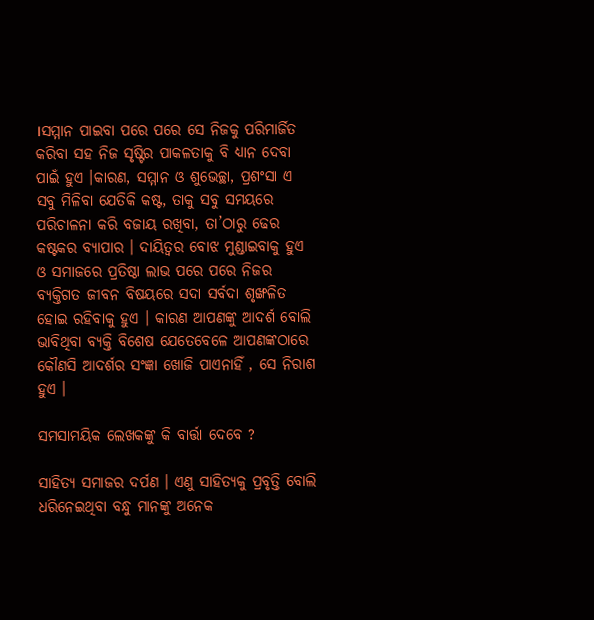।ସମ୍ମାନ ପାଇବା ପରେ ପରେ ସେ ନିଜକୁ ପରିମାର୍ଜିତ କରିବା ସହ ନିଜ ସୃଷ୍ଟିର ପାକଳତାକୁ ବି ଧ୍ୟାନ ଦେବା ପାଇଁ ହୁଏ ।କାରଣ, ସମ୍ମାନ ଓ ଶୁଭେଚ୍ଛା, ପ୍ରଶଂସା ଏ ସବୁ ମିଳିବା ଯେତିକି କଷ୍ଟ, ତାକୁ ସବୁ ସମୟରେ ପରିଚାଳନା କରି ବଜାୟ ରଖିବା, ତା’ଠାରୁ ଢେର କଷ୍ଟକର ବ୍ୟାପାର । ଦାୟିତ୍ବର ବୋଝ ମୁଣ୍ଡାଇବାକୁ ହୁଏ ଓ ସମାଜରେ ପ୍ରତିଷ୍ଠା ଲାଭ ପରେ ପରେ ନିଜର ବ୍ୟକ୍ତିଗତ ଜୀବନ ବିଷୟରେ ସଦା ସର୍ବଦା ଶୃଙ୍ଖଳିତ ହୋଇ ରହିବାକୁ ହୁଏ । କାରଣ ଆପଣଙ୍କୁ ଆଦର୍ଶ ବୋଲି ଭାବିଥିବା ବ୍ୟକ୍ତି ବିଶେଷ ଯେତେବେଳେ ଆପଣଙ୍କଠାରେ କୌଣସି ଆଦର୍ଶର ସଂଜ୍ଞା ଖୋଜି ପାଏନାହିଁ , ସେ ନିରାଶ ହୁଏ ।

ସମସାମୟିକ ଲେଖକଙ୍କୁ କି ବାର୍ତ୍ତା ଦେବେ ?

ସାହିତ୍ୟ ସମାଜର ଦର୍ପଣ । ଏଣୁ ସାହିତ୍ୟକୁ ପ୍ରବୃତ୍ତି ବୋଲି ଧରିନେଇଥିବା ବନ୍ଧୁ ମାନଙ୍କୁ ଅନେକ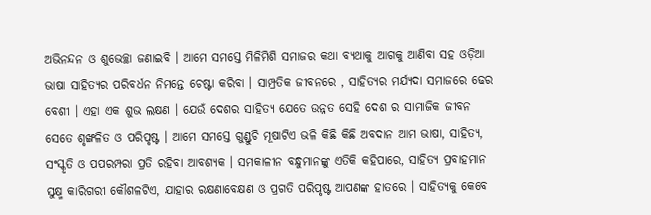ଅଭିନନ୍ଦନ ଓ ଶୁଭେଚ୍ଛା ଜଣାଇବି । ଆମେ ସମସ୍ତେ ମିଳିମିଶି ସମାଜର କଥା ବ୍ୟଥାକୁ ଆଗକୁ ଆଣିବା ସହ ଓଡ଼ିଆ ଭାଷା ସାହିତ୍ୟର ପରିବର୍ଧନ ନିମନ୍ତେ ଚେଷ୍ଟା କରିବା । ସାମ୍ପ୍ରତିକ ଜୀବନରେ , ସାହିତ୍ୟର ମର୍ଯ୍ୟଦା ସମାଜରେ ଢେର ବେଶୀ । ଏହା ଏକ ଶୁଭ ଲକ୍ଷଣ । ଯେଉଁ ଦେଶର ସାହିତ୍ୟ ଯେତେ ଉନ୍ନତ ସେହି ଦେଶ ର ସାମାଜିକ ଜୀବନ ସେତେ ଶୃଙ୍ଖଳିତ ଓ ପରିପୃଷ୍ଟ । ଆମେ ସମସ୍ତେ ଗୁଣ୍ଡୁଚି ମୂଷାଟିଏ ଭଳି କିଛି କିଛି ଅବଦାନ ଆମ ଭାଷା, ସାହିତ୍ୟ, ସଂସ୍କୃତି ଓ ପପରମ୍ପରା ପ୍ରତି ରହିବା ଆବଶ୍ୟକ । ସମକାଳୀନ ବନ୍ଧୁମାନଙ୍କୁ ଏତିକି କହିପାରେ, ସାହିତ୍ୟ ପ୍ରବାହମାନ ସୁକ୍ଷ୍ମ କାରିଗରୀ କୌଶଳଟିଏ, ଯାହାର ରକ୍ଷଣାବେକ୍ଷଣ ଓ ପ୍ରଗତି ପରିପୃଷ୍ଟ ଆପଣଙ୍କ ହାତରେ । ସାହିତ୍ୟକୁ କେବେ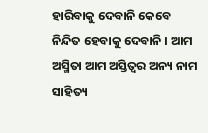ହାରିବାକୁ ଦେବାନି କେବେ ନିନ୍ଦିତ ହେବାକୁ ଦେବାନି । ଆମ ଅସ୍ମିତା ଆମ ଅସ୍ତିତ୍ବର ଅନ୍ୟ ନାମ ସାହିତ୍ୟ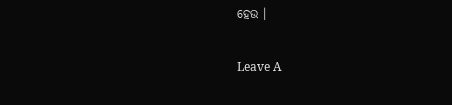ହେଉ ।

Leave A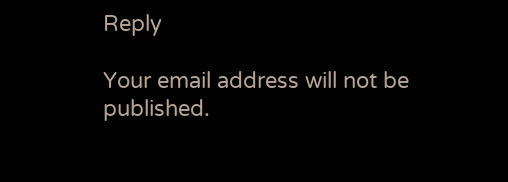Reply

Your email address will not be published.